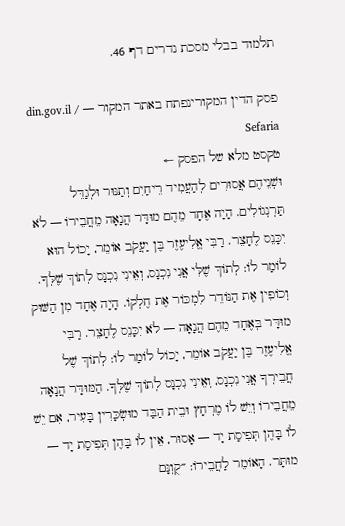תלמוד בבלי מסכת נדרים דף 46.

פסק הדין המקורינפתח באתר המקור — din.gov.il / Sefaria
טקסט מלא של הפסק ←
וּשְׁנֵיהֶם אֲסוּרִים לְהַעֲמִיד רֵיחַיִם וְתַנּוּר וּלְגַדֵּל תַּרְנְגוֹלִים. הָיָה אֶחָד מֵהֶם מוּדָּר הֲנָאָה מֵחֲבֵירוֹ — לֹא יִכָּנֵס לֶחָצֵר. רַבִּי אֱלִיעֶזֶר בֶּן יַעֲקֹב אוֹמֵר, יָכוֹל הוּא לוֹמַר לוֹ: לְתוֹךְ שֶׁלִּי אֲנִי נִכְנָס, וְאֵינִי נִכְנָס לְתוֹךְ שֶׁלְּךָ. וְכוֹפִין אֶת הַנּוֹדֵר לִמְכּוֹר אֶת חֶלְקוֹ. הָיָה אֶחָד מִן הַשּׁוּק מוּדָּר בְּאֶחָד מֵהֶם הֲנָאָה — לֹא יִכָּנֵס לֶחָצֵר. רַבִּי אֱלִיעֶזֶר בֶּן יַעֲקֹב אוֹמֵר, יָכוֹל לוֹמַר לוֹ: לְתוֹךְ שֶׁל חֲבֵירְךָ אֲנִי נִכְנָס, וְאֵינִי נִכְנָס לְתוֹךְ שֶׁלְּךָ. הַמּוּדָּר הֲנָאָה מֵחֲבֵירוֹ וְיֵשׁ לוֹ מֶרְחָץ וּבֵית הַבַּד מוּשְׂכָּרִין בָּעִיר, אִם יֵשׁ לוֹ בָּהֶן תְּפִיסַת יָד — אָסוּר, אֵין לוֹ בָּהֶן תְּפִיסַת יָד — מוּתָּר. הָאוֹמֵר לַחֲבֵירוֹ: ״קֻוֽנָּם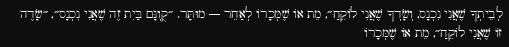לְבֵיתְךָ שֶׁאֲנִי נִכְנָס, וְשָׂדְךָ שֶׁאֲנִי לוֹקֵחַ״, מֵת אוֹ שֶׁמְּכָרוֹ לְאַחֵר — מוּתָּר. ״קֻוֽנָּם בַּיִת זֶה שֶׁאֲנִי נִכְנָס״, ״שָׂדֶה זוֹ שֶׁאֲנִי לוֹקֵחַ״, מֵת אוֹ שֶׁמְּכָרוֹ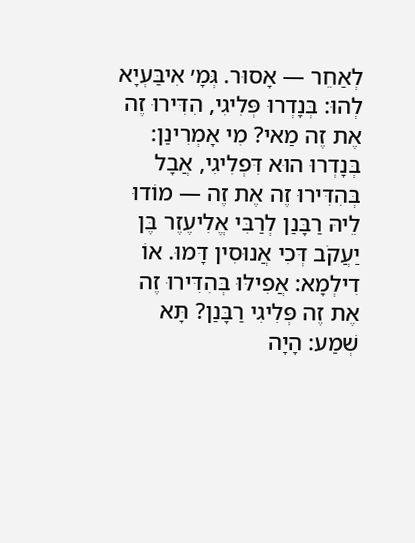לְאַחֵר — אָסוּר. גְּמָ׳ אִיבַּעְיָא לְהוּ: בְּנָדְרוּ פְּלִיגִי, הִדִּירוּ זֶה אֶת זֶה מַאי? מִי אָמְרִינַן: בְּנָדְרוּ הוּא דִּפְלִיגִי, אֲבָל בְּהִדִּירוּ זֶה אֶת זֶה — מוֹדוּ לֵיהּ רַבָּנַן לְרַבִּי אֱלִיעֶזֶר בֶּן יַעֲקֹב דְּכִי אֲנוּסִין דָּמוּ. אוֹ דִילְמָא: אֲפִילּוּ בְּהִדִּירוּ זֶה אֶת זֶה פְּלִיגִי רַבָּנַן? תָּא שְׁמַע: הָיָה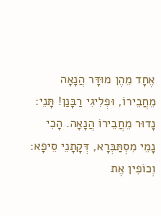אֶחָד מֵהֶן מוּדָּר הֲנָאָה מֵחֲבֵירוֹ, וּפְלִיגִי רַבָּנַן! תָּנֵי: נָדוּר מֵחֲבֵירוֹ הֲנָאָה. הָכִי נָמֵי מִסְתַּבְּרָא, דְּקָתָנֵי סֵיפָא: וְכוֹפִין אֶת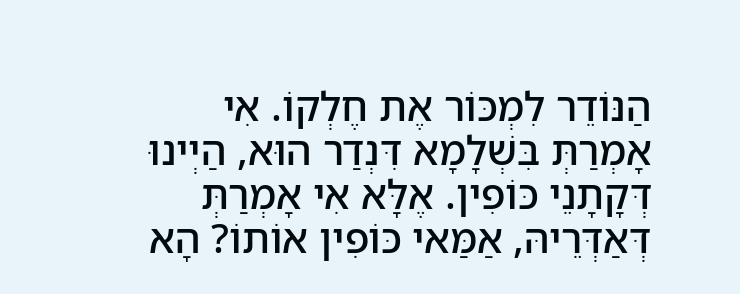הַנּוֹדֵר לִמְכּוֹר אֶת חֶלְקוֹ. אִי אָמְרַתְּ בִּשְׁלָמָא דִּנְדַר הוּא, הַיְינוּ דְּקָתָנֵי כּוֹפִין. אֶלָּא אִי אָמְרַתְּ דְּאַדְּרֵיהּ, אַמַּאי כּוֹפִין אוֹתוֹ? הָא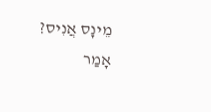מֵינָס אֲנִיס? אָמַר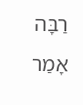רַבָּה אָמַר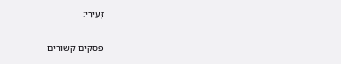זְעֵירִי:

פסקים קשורים